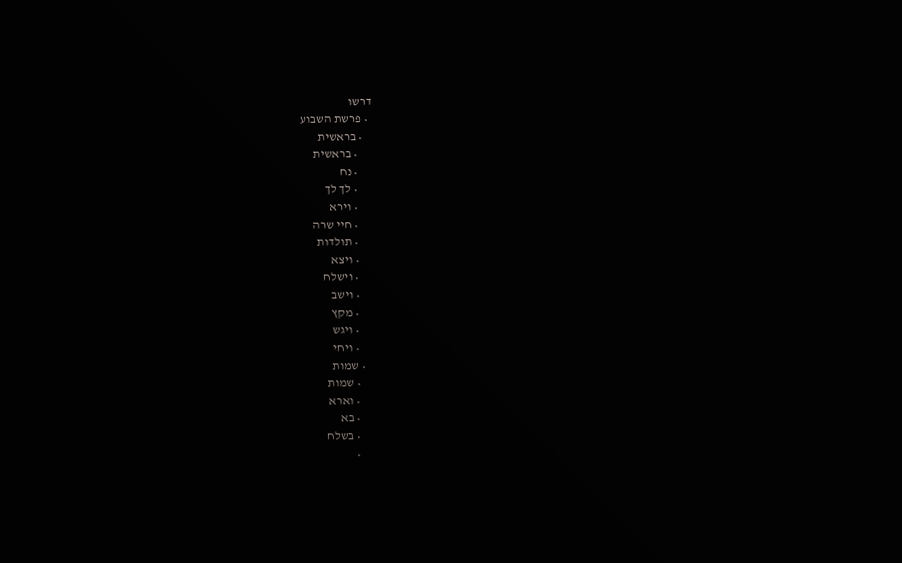דרשו
  • פרשת השבוע
    • בראשית
      • בראשית
      • נח
      • לך לך
      • וירא
      • חיי שרה
      • תולדות
      • ויצא
      • וישלח
      • וישב
      • מקץ
      • ויגש
      • ויחי
    • שמות
      • שמות
      • וארא
      • בא
      • בשלח
      •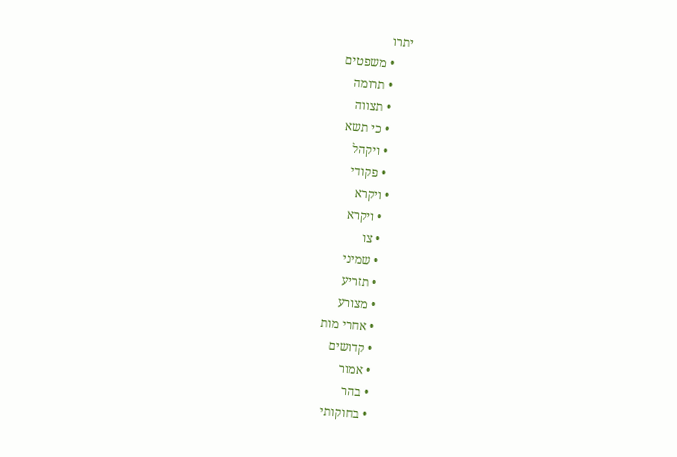יתרו
      • משפטים
      • תרומה
      • תצווה
      • כי תשא
      • ויקהל
      • פקודי
    • ויקרא
      • ויקרא
      • צו
      • שמיני
      • תזריע
      • מצורע
      • אחרי מות
      • קדושים
      • אמור
      • בהר
      • בחוקותי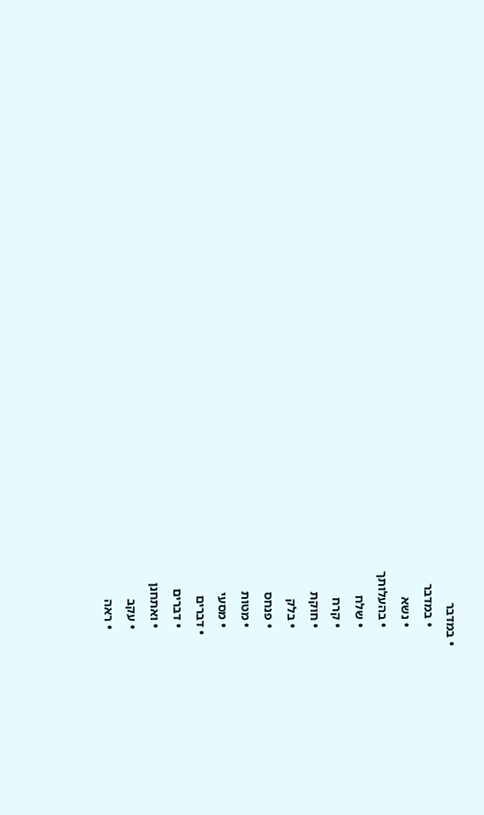• במדבר
      • במדבר
      • נשא
      • בהעלותך
      • שלח
      • קרח
      • חוקת
      • בלק
      • פנחס
      • מטות
      • מסעי
    • דברים
      • דברים
      • ואתחנן
      • עקב
      • ראה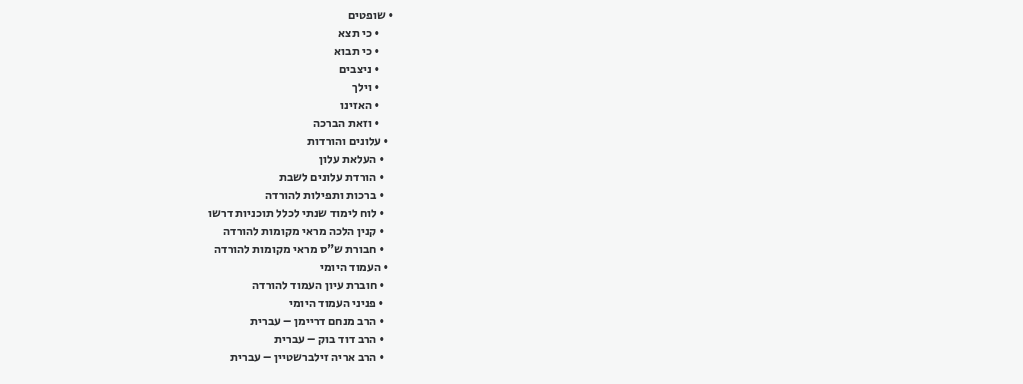• שופטים
      • כי תצא
      • כי תבוא
      • ניצבים
      • וילך
      • האזינו
      • וזאת הברכה
  • עלונים והורדות
    • העלאת עלון
    • הורדת עלונים לשבת
    • ברכות ותפילות להורדה
    • לוח לימוד שנתי לכלל תוכניות דרשו
    • קנין הלכה מראי מקומות להורדה
    • חבורת ש"ס מראי מקומות להורדה
  • העמוד היומי
    • חוברת עיון העמוד להורדה
    • פניני העמוד היומי
    • הרב מנחם דריימן – עברית
    • הרב דוד בוק – עברית
    • הרב אריה זילברשטיין – עברית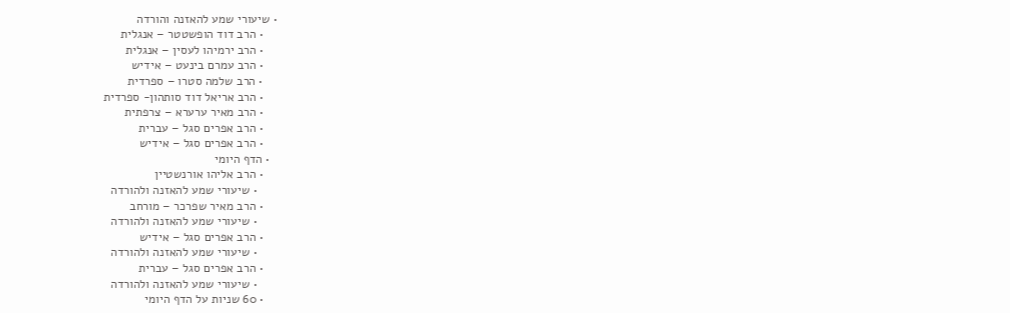• שיעורי שמע להאזנה והורדה
    • הרב דוד הופשטטר – אנגלית
    • הרב ירמיהו לעסין – אנגלית
    • הרב עמרם בינעט – אידיש
    • הרב שלמה סטרו – ספרדית
    • הרב אריאל דוד סותהון- ספרדית
    • הרב מאיר ערערא – צרפתית
    • הרב אפרים סגל – עברית
    • הרב אפרים סגל – אידיש
  • הדף היומי
    • הרב אליהו אורנשטיין
      • שיעורי שמע להאזנה ולהורדה
    • הרב מאיר שפרכר – מורחב
      • שיעורי שמע להאזנה ולהורדה
    • הרב אפרים סגל – אידיש
      • שיעורי שמע להאזנה ולהורדה
    • הרב אפרים סגל – עברית
      • שיעורי שמע להאזנה ולהורדה
    • 60 שניות על הדף היומי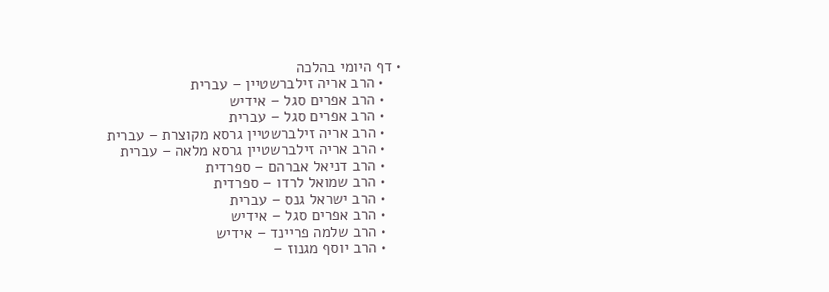• דף היומי בהלכה
    • הרב אריה זילברשטיין – עברית
    • הרב אפרים סגל – אידיש
    • הרב אפרים סגל – עברית
    • הרב אריה זילברשטיין גרסא מקוצרת – עברית
    • הרב אריה זילברשטיין גרסא מלאה – עברית
    • הרב דניאל אברהם – ספרדית
    • הרב שמואל לרדו – ספרדית
    • הרב ישראל גנס – עברית
    • הרב אפרים סגל – אידיש
    • הרב שלמה פריינד – אידיש
    • הרב יוסף מגנוז –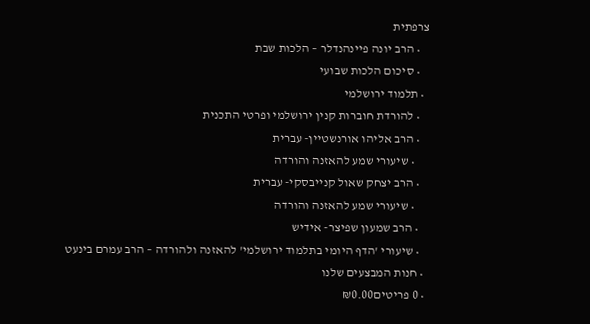צרפתית
    • הרב יונה פיינהנדלר – הלכות שבת
    • סיכום הלכות שבועי
  • תלמוד ירושלמי
    • להורדת חוברות קנין ירושלמי ופרטי התכנית
    • הרב אליהו אורנשטיין- עברית
      • שיעורי שמע להאזנה והורדה
    • הרב יצחק שאול קנייבסקי- עברית
      • שיעורי שמע להאזנה והורדה
    • הרב שמעון שפיצר- אידיש
    • שיעורי 'הדף היומי בתלמוד ירושלמי' להאזנה ולהורדה – הרב עמרם בינעט
  • חנות המבצעים שלנו
  • 0 פריטים₪0.00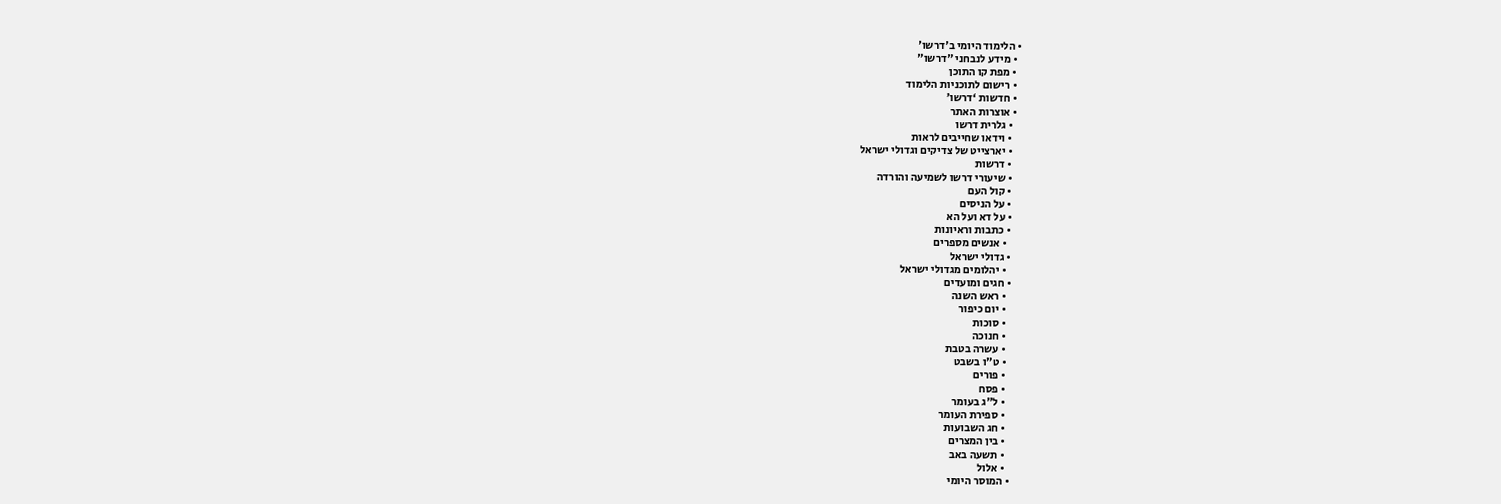• הלימוד היומי ב'דרשו'
  • מידע לנבחני "דרשו"
  • מפת קו התוכן
  • רישום לתוכניות הלימוד
  • חדשות ‘דרשו’
  • אוצרות האתר
    • גלרית דרשו
    • וידאו שחייבים לראות
    • יארצייט של צדיקים וגדולי ישראל
    • דרשות
    • שיעורי דרשו לשמיעה והורדה
    • קול העם
    • על הניסים
    • על דא ועל הא
    • כתבות וראיונות
      • אנשים מספרים
    • גדולי ישראל
      • יהלומים מגדולי ישראל
    • חגים ומועדים
      • ראש השנה
      • יום כיפור
      • סוכות
      • חנוכה
      • עשרה בטבת
      • ט"ו בשבט
      • פורים
      • פסח
      • ל"ג בעומר
      • ספירת העומר
      • חג השבועות
      • בין המצרים
      • תשעה באב
      • אלול
    • המוסר היומי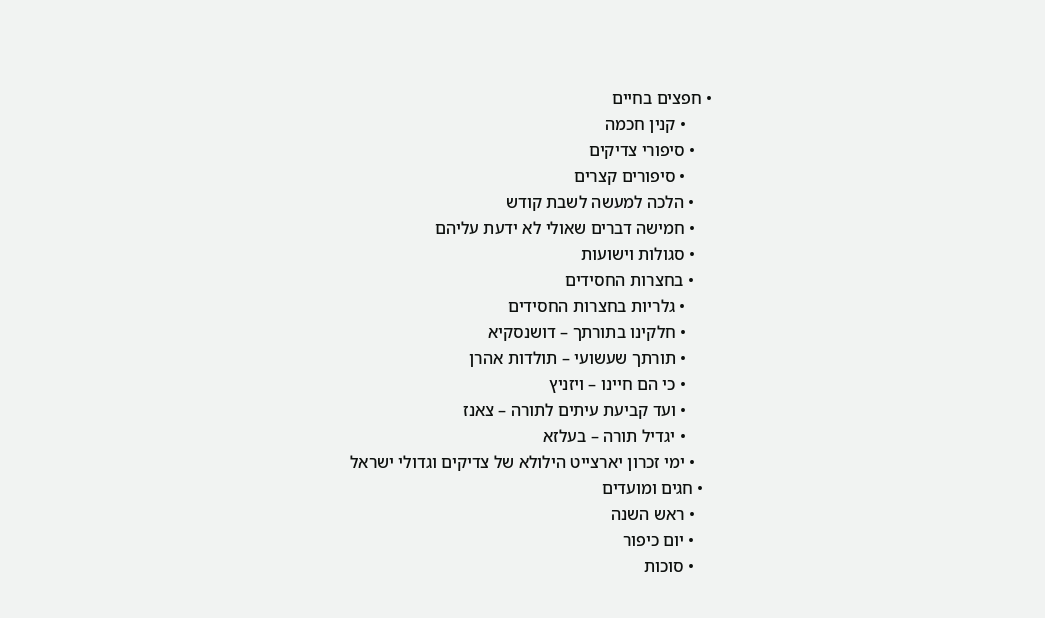• חפצים בחיים
      • קנין חכמה
    • סיפורי צדיקים
      • סיפורים קצרים
    • הלכה למעשה לשבת קודש
    • חמישה דברים שאולי לא ידעת עליהם
    • סגולות וישועות
    • בחצרות החסידים
      • גלריות בחצרות החסידים
      • חלקינו בתורתך – דושנסקיא
      • תורתך שעשועי – תולדות אהרן
      • כי הם חיינו – ויזניץ
      • ועד קביעת עיתים לתורה – צאנז
      • יגדיל תורה – בעלזא
    • ימי זכרון יארצייט הילולא של צדיקים וגדולי ישראל
  • חגים ומועדים
    • ראש השנה
    • יום כיפור
    • סוכות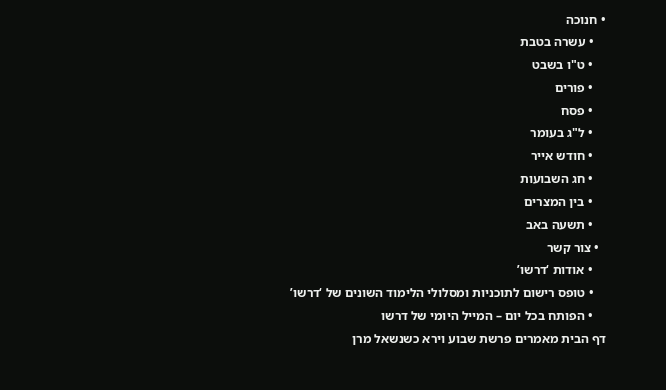• חנוכה
    • עשרה בטבת
    • ט"ו בשבט
    • פורים
    • פסח
    • ל"ג בעומר
    • חודש אייר
    • חג השבועות
    • בין המצרים
    • תשעה באב
  • צור קשר
    • אודות ‘דרשו’
    • טופס רישום לתוכניות ומסלולי הלימוד השונים של ‘דרשו’
    • הפותח בכל יום – המייל היומי של דרשו
דף הבית מאמרים פרשת שבוע וירא כשנשאל מרן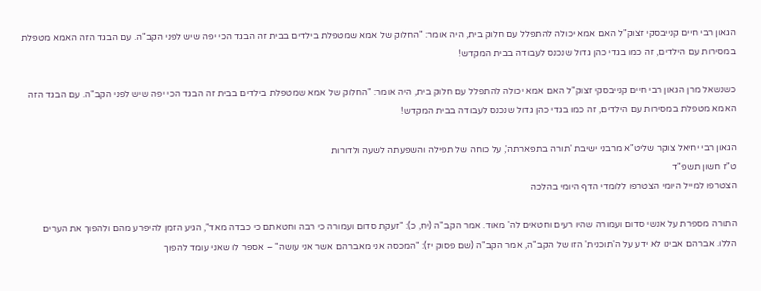הגאון רבי חיים קנייבסקי זצוק"ל האם אמא יכולה להתפלל עם חלוק בית, היה אומר: "החלוק של אמא שמטפלת בילדים בבית זה הבגד הכי יפה שיש לפני הקב"ה. עם הבגד הזה האמא מטפלת במסירות עם הילדים, זה כמו בגדי כהן גדול שנכנס לעבודה בבית המקדש!

כשנשאל מרן הגאון רבי חיים קנייבסקי זצוק"ל האם אמא יכולה להתפלל עם חלוק בית, היה אומר: "החלוק של אמא שמטפלת בילדים בבית זה הבגד הכי יפה שיש לפני הקב"ה. עם הבגד הזה האמא מטפלת במסירות עם הילדים, זה כמו בגדי כהן גדול שנכנס לעבודה בבית המקדש!

הגאון רבי יחיאל צוקר שליט"א מרבני ישיבת 'תורה בתפארתה', על כוחה של תפילה והשפעתה לשעה ולדורות
ט"ז חשון תשפ"ד
הצטרפו למייל היומי הצטרפו ללומדי הדף היומי בהלכה

התורה מספרת על אנשי סדום ועמורה שהיו רעים וחטאים לה' מאוד. אמר הקב"ה (יח, כ): "זעקת סדום ועמורה כי רבה וחטאתם כי כבדה מאד", הגיע הזמן להיפרע מהם ולהפוך את הערים הללו. אברהם אבינו לא ידע על ה'תוכנית' הזו של הקב"ה, אמר הקב"ה (שם פסוק יז): "המכסה אני מאברהם אשר אני עושה" – אספר לו שאני עומד להפוך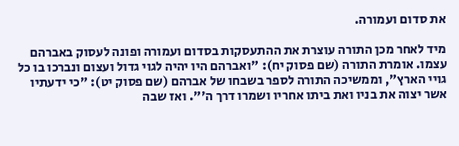את סדום ועמורה.

מיד לאחר מכן התורה עוצרת את ההתעסקות בסדום ועמורה ופונה לעסוק באברהם עצמו. אומרת התורה (שם פסוק יח): "ואברהם היו יהיה לגוי גדול ועצום ונברכו בו כל גויי הארץ", וממשיכה התורה לספר בשבחו של אברהם (שם פסוק יט): "כי ידעתיו אשר יצוה את בניו ואת ביתו אחריו ושמרו דרך ה'". ואז שבה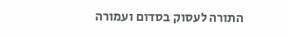התורה לעסוק בסדום ועמורה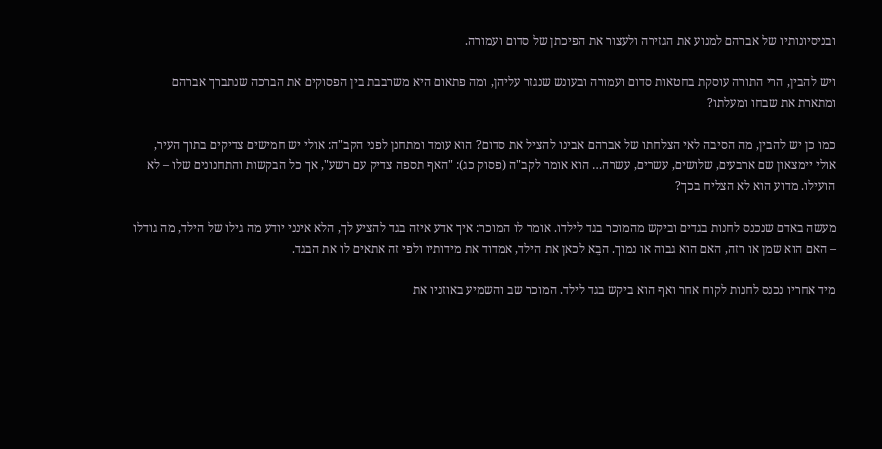ובניסיונותיו של אברהם למנוע את הגזירה ולעצור את הפיכתן של סדום ועמורה.

ויש להבין, הרי התורה עוסקת בחטאות סדום ועמורה ובעונש שנגזר עליהן, ומה פתאום היא משרבבת בין הפסוקים את הברכה שנתברך אברהם ומתארת את שבחו ומעלתו?

כמו כן יש להבין, מה הסיבה לאי הצלחתו של אברהם אבינו להציל את סדום? הוא עומד ומתחנן לפני הקב"ה: אולי יש חמישים צדיקים בתוך העיר, אולי יימצאון שם ארבעים, שלושים, עשרים, עשרה… הוא אומר לקב"ה (פסוק כג): "האף תספה צדיק עם רשע", אך כל הבקשות והתחנונים שלו – לא הועילו. מדוע הוא לא הצליח בכך?

מעשה באדם שנכנס לחנות בגדים וביקש מהמוכר בגד לילדו. אומר לו המוכר: איך אדע איזה בגד להציע לך, הלא אינני יודע מה גילו של הילד, מה גודלו – האם הוא שמן או רזה, האם הוא גבוה או נמוך. הבֵא לכאן את הילד, אמדוד את מידותיו ולפי זה אתאים לו את הבגד.

מיד אחריו נכנס לחנות לקוח אחר ואף הוא ביקש בגד לילד. המוכר שב והשמיע באוזניו את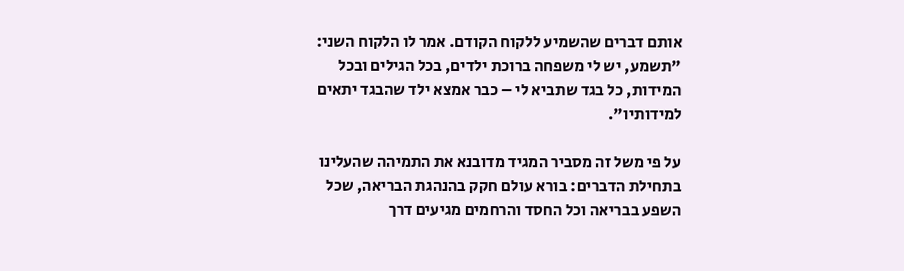אותם דברים שהשמיע ללקוח הקודם. אמר לו הלקוח השני: "תשמע, יש לי משפחה ברוכת ילדים, בכל הגילים ובכל המידות, כל בגד שתביא לי – כבר אמצא ילד שהבגד יתאים למידותיו".

על פי משל זה מסביר המגיד מדובנא את התמיהה שהעלינו בתחילת הדברים: בורא עולם חקק בהנהגת הבריאה, שכל השפע בבריאה וכל החסד והרחמים מגיעים דרך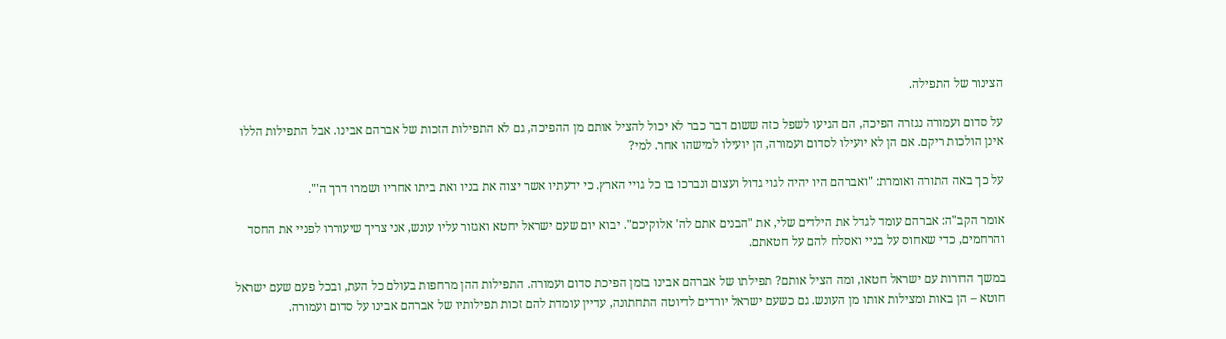הצינור של התפילה.

על סדום ועמורה נגזרה הפיכה, הם הגיעו לשפל כזה ששום דבר כבר לא יכול להציל אותם מן ההפיכה, גם לא התפילות הזכות של אברהם אבינו. אבל התפילות הללו אינן הולכות ריקם. אם הן לא יועילו לסדום ועמורה, הן יועילו למישהו אחר. למי?

על כך באה התורה ואומרת: "ואברהם היו יהיה לגוי גדול ועצום ונברכו בו כל גויי הארץ. כי ידעתיו אשר יצוה את בניו ואת ביתו אחריו ושמרו דרך ה'".

אומר הקב"ה: אברהם עומד לגדל את הילדים שלי, את "הבנים אתם לה' אלוקיכם". יבוא יום שעם ישראל יחטא ואגזור עליו עונש, אני צריך שיעוררו לפניי את החסד והרחמים, כדי שאחוס על בניי ואסלח להם על חטאתם.

במשך הדורות עם ישראל חטאו, ומה הציל אותם? תפילתו של אברהם אבינו בזמן הפיכת סדום ועמורה. התפילות ההן מרחפות בעולם כל העת, ובכל פעם שעם ישראל חוטא – הן באות ומצילות אותו מן העונש. גם כשעם ישראל יורדים לדיוטה התחתונה, עדיין עומדת להם זכות תפילותיו של אברהם אבינו על סדום ועמורה.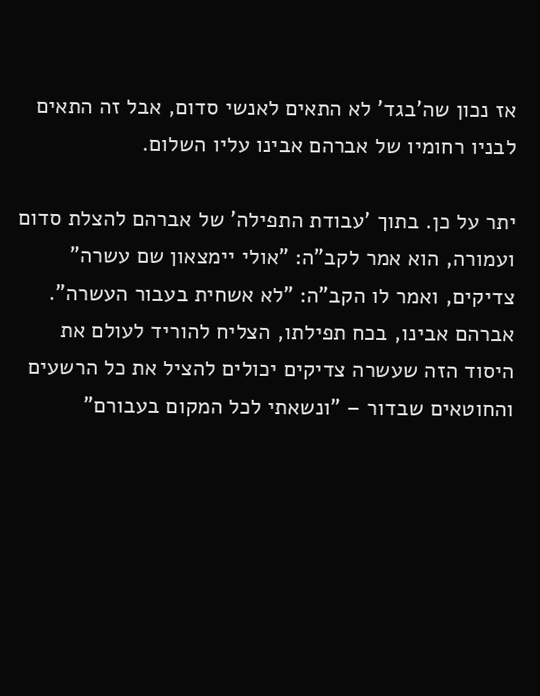אז נכון שה'בגד' לא התאים לאנשי סדום, אבל זה התאים לבניו רחומיו של אברהם אבינו עליו השלום.

יתר על כן. בתוך 'עבודת התפילה' של אברהם להצלת סדום ועמורה, הוא אמר לקב"ה: "אולי יימצאון שם עשרה" צדיקים, ואמר לו הקב"ה: "לא אשחית בעבור העשרה". אברהם אבינו, בכח תפילתו, הצליח להוריד לעולם את היסוד הזה שעשרה צדיקים יכולים להציל את כל הרשעים והחוטאים שבדור – "ונשאתי לכל המקום בעבורם"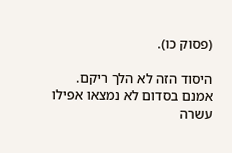(פסוק כו).

היסוד הזה לא הלך ריקם. אמנם בסדום לא נמצאו אפילו עשרה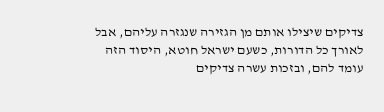צדיקים שיצילו אותם מן הגזירה שנגזרה עליהם, אבל לאורך כל הדורות, כשעם ישראל חוטא, היסוד הזה עומד להם, ובזכות עשרה צדיקים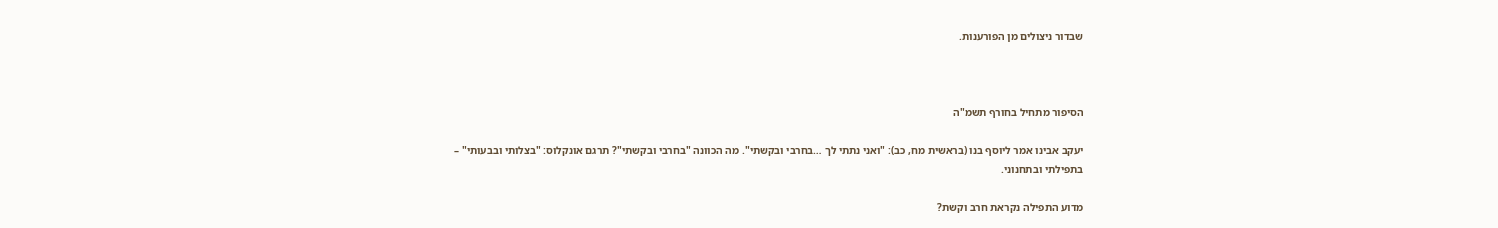שבדור ניצולים מן הפורענות.



הסיפור מתחיל בחורף תשמ"ה

יעקב אבינו אמר ליוסף בנו (בראשית מח, כב): "ואני נתתי לך …בחרבי ובקשתי". מה הכוונה "בחרבי ובקשתי"? תרגם אונקלוס: "בצלותי ובבעותי" – בתפילתי ובתחנוני.

מדוע התפילה נקראת חרב וקשת?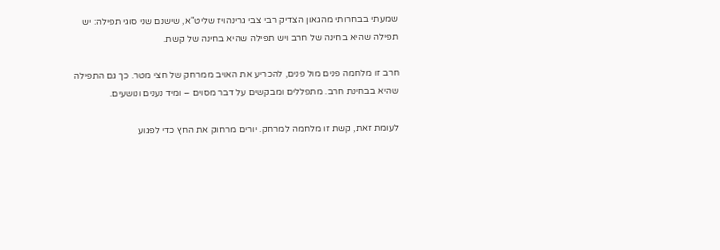שמעתי בבחרותי מהגאון הצדיק רבי צבי גרינהויז שליט"א, שישנם שני סוגי תפילה: יש תפילה שהיא בחינה של חרב ויש תפילה שהיא בחינה של קשת.

חרב זו מלחמה פנים מול פנים, להכריע את האויב ממרחק של חצי מטר. כך גם התפילה שהיא בבחינת חרב. מתפללים ומבקשים על דבר מסוים – ומיד נענים ונושעים.

לעומת זאת, קשת זו מלחמה למרחק. יורים מרחוק את החץ כדי לפגוע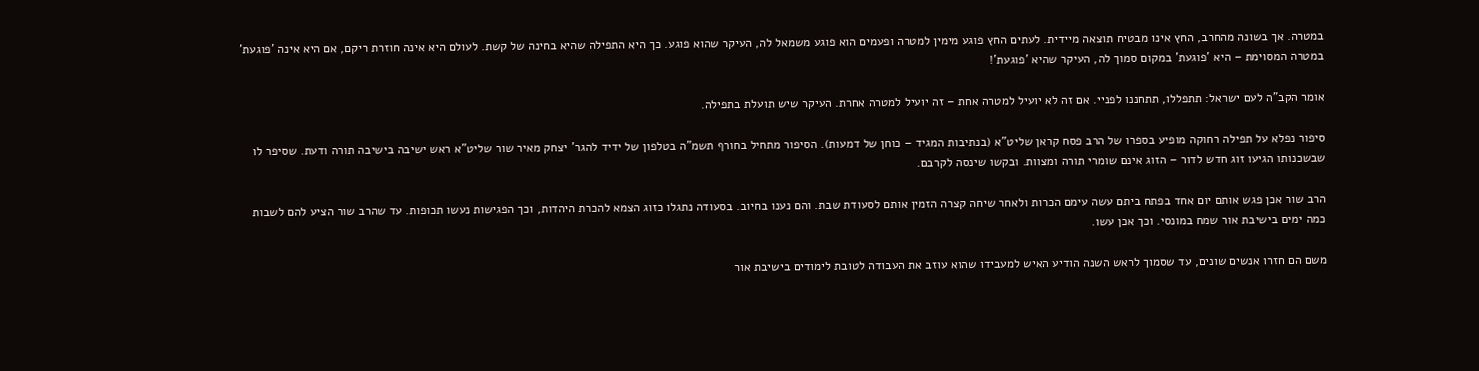במטרה. אך בשונה מהחרב, החץ אינו מבטיח תוצאה מיידית. לעתים החץ פוגע מימין למטרה ופעמים הוא פוגע משמאל לה, העיקר שהוא פוגע. כך היא התפילה שהיא בחינה של קשת. לעולם היא אינה חוזרת ריקם, אם היא אינה 'פוגעת' במטרה המסוימת – היא 'פוגעת' במקום סמוך לה, העיקר שהיא 'פוגעת'!

אומר הקב"ה לעם ישראל: תתפללו, תתחננו לפניי. אם זה לא יועיל למטרה אחת – זה יועיל למטרה אחרת. העיקר שיש תועלת בתפילה.

סיפור נפלא על תפילה רחוקה מופיע בספרו של הרב פסח קראן שליט"א (בנתיבות המגיד – כוחן של דמעות). הסיפור מתחיל בחורף תשמ"ה בטלפון של ידיד להגר' יצחק מאיר שור שליט"א ראש ישיבה בישיבה תורה ודעת. שסיפר לו שבשכנותו הגיעו זוג חדש לדור – הזוג אינם שומרי תורה ומצוות. ובקשו שינסה לקרבם.

הרב שור אכן פגש אותם יום אחד בפתח ביתם עשה עימם הכרות ולאחר שיחה קצרה הזמין אותם לסעודת שבת. והם נענו בחיוב. בסעודה נתגלו כזוג הצמא להכרת היהדות, וכך הפגישות נעשו תכופות. עד שהרב שור הציע להם לשבות כמה ימים בישיבת אור שמח במונסי. וכך אכן עשו.

משם הם חזרו אנשים שונים, עד שסמוך לראש השנה הודיע האיש למעבידו שהוא עוזב את העבודה לטובת לימודים בישיבת אור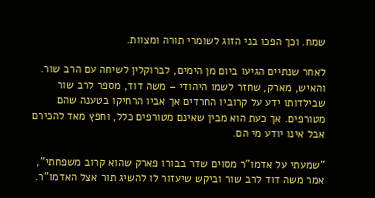שמח. וכך הפכו בני הזוג לשומרי תורה ומצוות.

לאחר שנתיים הגיעו ביום מן הימים, לברוקלין לשיחה עם הרב שור. והאיש, מארק, שחזר לשמו היהודי – משה דוד, מספר לרב שור שבילדותו ידע על קרוביו החרדים אך אביו הרחיקו בטענה שהם מטורפים. אך כעת הוא מבין שאינם מטורפים כלל, וחפץ מאד להכירם אבל אינו יודע מי הם.

"שמעתי על אדמו"ר מסוים שדר בבורו פארק שהוא קרוב משפחתי", אמר משה דוד לרב שור וביקש שיעזור לו להשיג תור אצל האדמו"ר.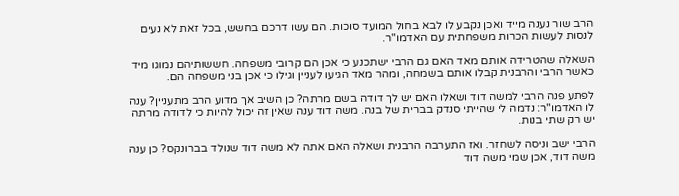הרב שור נענה מייד ואכן נקבע לו לבא בחול המועד סוכות. הם עשו דרכם בחשש, בכל זאת לא נעים לנסות לעשות הכרות משפחתית עם האדמו"ר.

השאלה שהטרידה אותם מאד האם גם הרבי ישתכנע כי אכן הם קרובי משפחה. חששותיהם נמוגו מיד כאשר הרבי והרבנית קבלו אותם בשמחה, ומהר מאד הגיעו לעניין וגילו כי אכן בני משפחה הם.

לפתע פנה הרבי למשה דוד ושאלו האם יש לך דודה בשם מרתה? כן השיב אך מדוע הרב מתעניין? ענה לו האדמו"ר: נדמה לי שהייתי סנדק בברית של בנה. משה דוד ענה שאין זה יכול להיות כי לדודה מרתה יש רק שתי בנות.

הרבי ישב וניסה לשחזר. ואז התערבה הרבנית ושאלה האם אתה לא משה דוד שנולד בברונקס? כן ענה משה דוד, אכן שמי משה דוד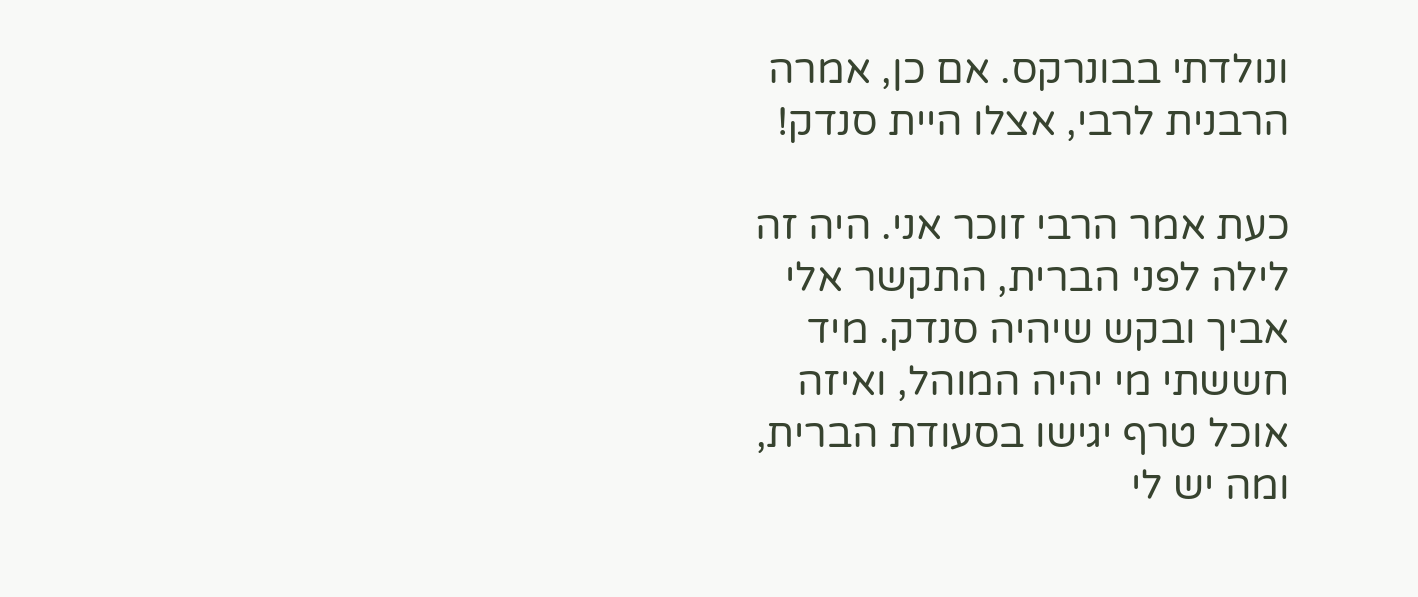ונולדתי בבונרקס. אם כן, אמרה הרבנית לרבי, אצלו היית סנדק!

כעת אמר הרבי זוכר אני. היה זה לילה לפני הברית, התקשר אלי אביך ובקש שיהיה סנדק. מיד חששתי מי יהיה המוהל, ואיזה אוכל טרף יגישו בסעודת הברית, ומה יש לי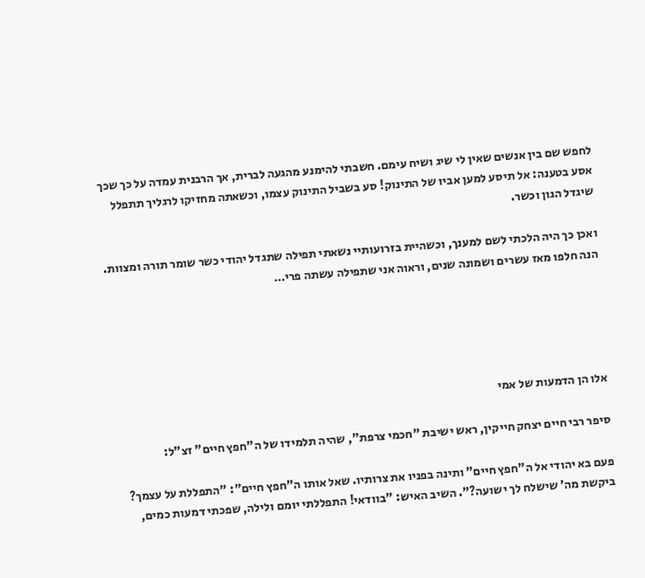לחפש שם בין אנשים שאין לי שיג ושיח עימם. חשבתי להימנע מהגעה לברית, אך הרבנית עמדה על כך שכך אסע בטענה: אל תיסע למען אביו של התינוק! סע בשביל התינוק עצמו, וכשאתה מחזיקו לרגליך תתפלל שיגדל הגון וכשר.

ואכן כך היה הלכתי לשם למענך, וכשהיית בזרועותיי נשאתי תפילה שתגדל יהודי כשר שומר תורה ומצוות. הנה חלפו מאז עשרים ושמונה שנים, וראוה אני שתפילה עשתה פרי…





אלו הן הדמעות של אמי

סיפר רבי חיים יצחק חייקין, ראש ישיבת "חכמי צרפת", שהיה תלמידו של ה"חפץ חיים" זצ"ל:

פעם בא יהודי אל ה"חפץ חיים" ותינה בפניו את צרותיו. שאל אותו ה"חפץ חיים": "התפללת על עצמך? ביקשת מה' שישלח לך ישועה?". השיב האיש: "בוודאי! התפללתי יומם ולילה, שפכתי דמעות כמים,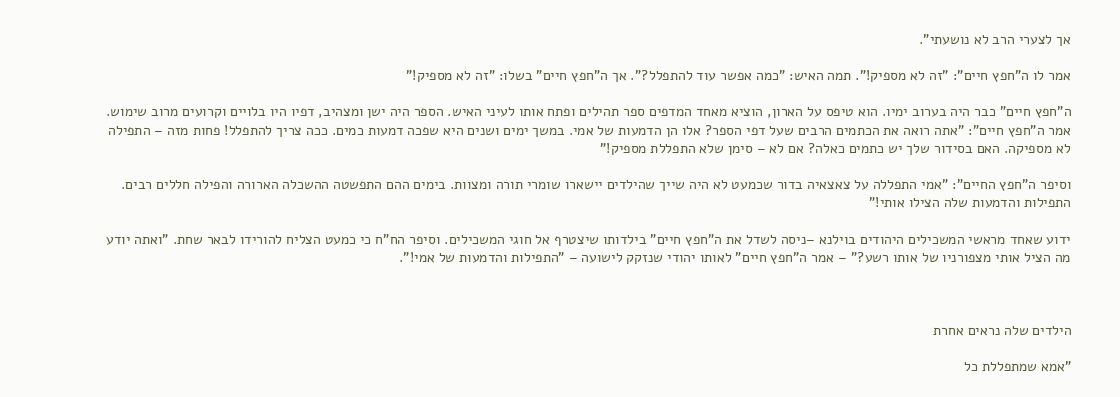אך לצערי הרב לא נושעתי".

אמר לו ה"חפץ חיים": "זה לא מספיק!". תמה האיש: "כמה אפשר עוד להתפלל?". אך ה"חפץ חיים" בשלו: "זה לא מספיק!"

ה"חפץ חיים" כבר היה בערוב ימיו. הוא טיפס על הארון, הוציא מאחד המדפים ספר תהילים ופתח אותו לעיני האיש. הספר היה ישן ומצהיב, דפיו היו בלויים וקרועים מרוב שימוש. אמר ה"חפץ חיים": "אתה רואה את הכתמים הרבים שעל דפי הספר? אלו הן הדמעות של אמי. במשך ימים ושנים היא שפכה דמעות כמים. ככה צריך להתפלל! פחות מזה – התפילה לא מספיקה. האם בסידור שלך יש כתמים כאלה? אם לא – סימן שלא התפללת מספיק!"

וסיפר ה"חפץ החיים": "אמי התפללה על צאצאיה בדור שכמעט לא היה שייך שהילדים יישארו שומרי תורה ומצוות. בימים ההם התפשטה ההשכלה הארורה והפילה חללים רבים. התפילות והדמעות שלה הצילו אותי!"

ידוע שאחד מראשי המשכילים היהודים בוילנא –ניסה לשדל את ה"חפץ חיים" בילדותו שיצטרף אל חוגי המשכילים. וסיפר הח"ח כי כמעט הצליח להורידו לבאר שחת. "ואתה יודע מה הציל אותי מצפורניו של אותו רשע?" – אמר ה"חפץ חיים" לאותו יהודי שנזקק לישועה – "התפילות והדמעות של אמי!".



הילדים שלה נראים אחרת

"אמא שמתפללת כל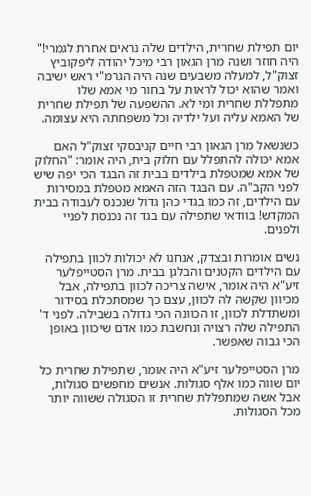יום תפילת שחרית, הילדים שלה נראים אחרת לגמרי!" היה חוזר ושנה מרן הגאון רבי מיכל יהודה ליפקוביץ זצוק"ל, למעלה משבעים שנה היה הגרמ"י ראש ישיבה ואמר שהוא יכול לראות על בחור מי אמא שלו מתפללת שחרית ומי לא. ההשפעה של תפילת שחרית של האמא עליה ועל ילדיה וכל משפחתה היא עצומה.

כשנשאל מרן הגאון רבי חיים קניבסקי זצוק"ל האם אמא יכולה להתפלל עם חלוק בית, היה אומר: "החלוק של אמא שמטפלת בילדים בבית זה הבגד הכי יפה שיש לפני הקב"ה. עם הבגד הזה האמא מטפלת במסירות עם הילדים, זה כמו בגדי כהן גדול שנכנס לעבודה בבית המקדש! בוודאי שתפילה עם בגד זה נכנסת לפניי ולפנים.

נשים אומרות ובצדק, אנחנו לא יכולות לכוון בתפילה עם הילדים הקטנים והבלגן בבית. מרן הסטייפלער זיע"א היה אומר, אישה צריכה לכוון בתפילה, אבל מכיוון שקשה לה לכוון, עצם כך שמסתכלת בסידור ומשתדלת לכוון, זו הכוונה הכי גדולה בשבילה. לפני ד' התפילה שלה רצויה ונחשבת כמו אדם שיכוון באופן הכי גבוה שאפשר.

מרן הסטייפלער זיע"א היה אומר, שתפילת שחרית כל יום שווה כמו אלף סגולות. אנשים מחפשים סגולות, אבל אשה שמתפללת שחרית זו הסגולה ששווה יותר מכל הסגולות.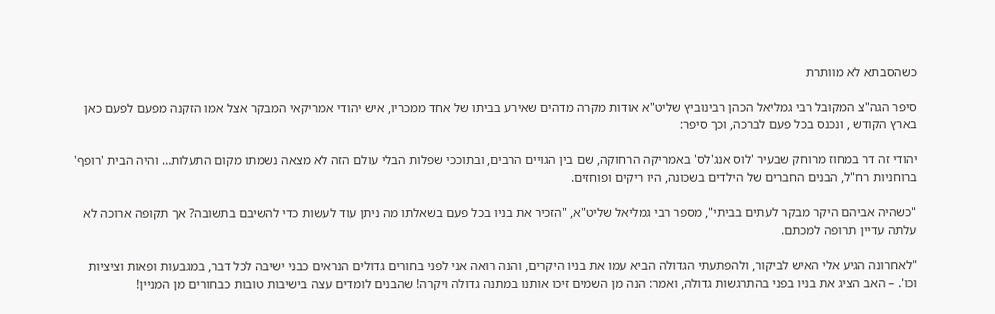כשהסבתא לא מוותרת

סיפר הגה"צ המקובל רבי גמליאל הכהן רבינוביץ שליט"א אודות מקרה מדהים שאירע בביתו של אחד ממכריו, איש יהודי אמריקאי המבקר אצל אמו הזקנה מפעם לפעם כאן בארץ הקודש , ונכנס בכל פעם לברכה, וכך סיפר:

יהודי זה דר במחוז מרוחק שבעיר 'לוס אנג'לס' באמריקה הרחוקה, שם בין הגויים הרבים, ובתוככי שפלות הבלי עולם הזה לא מצאה נשמתו מקום התעלות… והיה הבית 'רופף' ברוחניות רח"ל, הבנים החברים של הילדים בשכונה, היו ריקים ופוחזים.

"כשהיה אביהם היקר מבקר לעתים בביתי", מספר רבי גמליאל שליט"א, "הזכיר את בניו בכל פעם בשאלתו מה ניתן עוד לעשות כדי להשיבם בתשובה? אך תקופה ארוכה לא עלתה עדיין תרופה למכתם.

"לאחרונה הגיע אלי האיש לביקור, ולהפתעתי הגדולה הביא עמו את בניו היקרים, והנה רואה אני לפני בחורים גדולים הנראים כבני ישיבה לכל דבר, במגבעות ופאות וציציות וכו'. – האב הציג את בניו בפני בהתרגשות גדולה, ואמר: הנה מן השמים זיכו אותנו במתנה גדולה ויקרה! שהבנים לומדים עצה בישיבות טובות כבחורים מן המניין!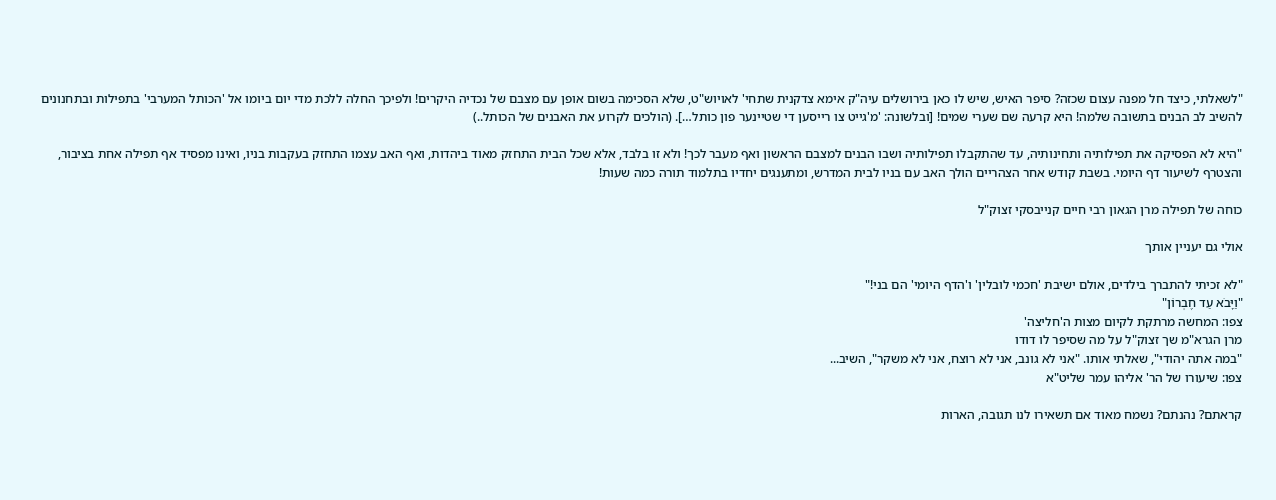"לשאלתי, כיצד חל מפנה עצום שכזה? סיפר האיש, שיש לו כאן בירושלים עיה"ק אימא צדקנית שתחי' לאויוש"ט, שלא הסכימה בשום אופן עם מצבם של נכדיה היקרים! ולפיכך החלה ללכת מדי יום ביומו אל 'הכותל המערבי' בתפילות ובתחנונים להשיב לב הבנים בתשובה שלמה! היא קרעה שם שערי שמים! [ובלשונה: 'מ'גייט צו רייסען די שטיינער פון כותל…]. (הולכים לקרוע את האבנים של הכותל..)

"היא לא הפסיקה את תפילותיה ותחינותיה, עד שהתקבלו תפילותיה ושבו הבנים למצבם הראשון ואף מעבר לכך! ולא זו בלבד, אלא שכל הבית התחזק מאוד ביהדות, ואף האב עצמו התחזק בעקבות בניו, ואינו מפסיד אף תפילה אחת בציבור, והצטרף לשיעור דף היומי. בשבת קודש אחר הצהריים הולך האב עם בניו לבית המדרש, ומתענגים יחדיו בתלמוד תורה כמה שעות!

כוחה של תפילה מרן הגאון רבי חיים קנייבסקי זצוק"ל

אולי גם יעניין אותך

"לא זכיתי להתברך בילדים, אולם ישיבת 'חכמי לובלין' ו'הדף היומי' הם בני!"
"וַיָּבֹא עַד חֶבְרוֹן"
צפו: המחשה מרתקת לקיום מצות ה'חליצה'
מרן הגרא"מ שך זצוק"ל על מה שסיפר לו דודו
"במה אתה יהודי", שאלתי אותו. "אני לא גונב, אני לא רוצח, אני לא משקר", השיב...
צפו: שיעורו של הר' אליהו עמר שליט"א

קראתם? נהנתם? נשמח מאוד אם תשאירו לנו תגובה, הארות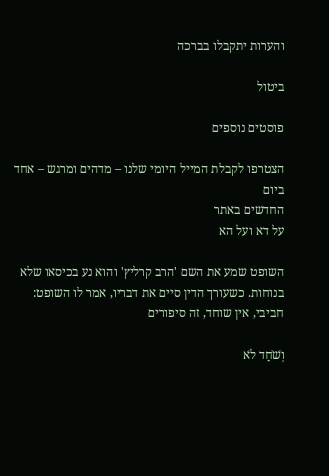והערות יתקבלו בברכה

ביטול

פוסטים נוספים

הצטרפו לקבלת המייל היומי שלנו – מדהים ומרגש – אחד ביום
החדשים באתר
על דא ועל הא

השופט שמע את השם 'הרב קרליץ' והוא נע בכיסאו שלא בנוחות. כשעורך הדין סיים את דבריו, אמר לו השופט: חביבי, אין שוחד, זה סיפורים

וְשֹׁחַד לֹא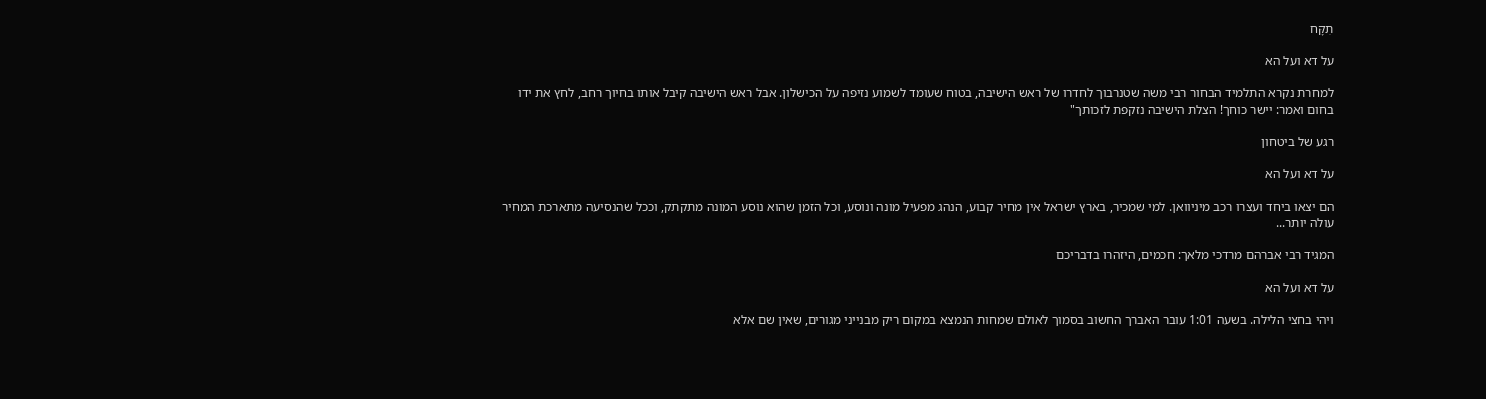תִקָּח

על דא ועל הא

למחרת נקרא התלמיד הבחור רבי משה שטנרבוך לחדרו של ראש הישיבה, בטוח שעומד לשמוע נזיפה על הכישלון. אבל ראש הישיבה קיבל אותו בחיוך רחב, לחץ את ידו בחום ואמר: יישר כוחך! הצלת הישיבה נזקפת לזכותך"

רגע של ביטחון

על דא ועל הא

הם יצאו ביחד ועצרו רכב מיניוואן. למי שמכיר, בארץ ישראל אין מחיר קבוע, הנהג מפעיל מונה ונוסע, וכל הזמן שהוא נוסע המונה מתקתק, וככל שהנסיעה מתארכת המחיר עולה יותר...

המגיד רבי אברהם מרדכי מלאך: חכמים, היזהרו בדבריכם

על דא ועל הא

ויהי בחצי הלילה. בשעה 1:01 עובר האברך החשוב בסמוך לאולם שמחות הנמצא במקום ריק מבנייני מגורים, שאין שם אלא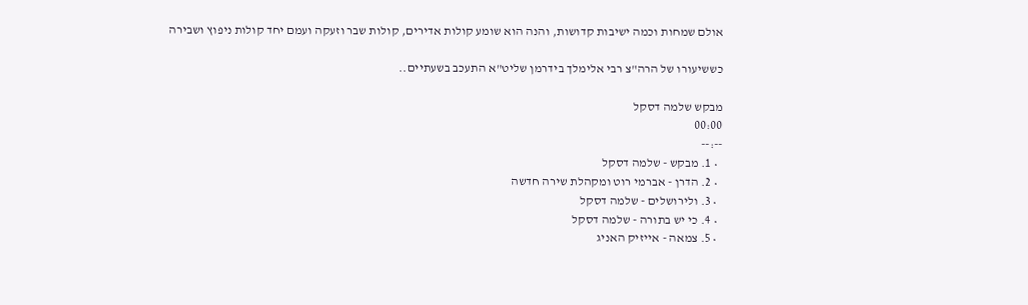אולם שמחות וכמה ישיבות קדושות, והנה הוא שומע קולות אדירים, קולות שבר וזעקה ועמם יחד קולות ניפוץ ושבירה

כששיעורו של הרה"צ רבי אלימלך בידרמן שליט"א התעכב בשעתיים..

מבקש שלמה דסקל
00:00
--:--
  • 1. מבקש - שלמה דסקל
  • 2. הדרן - אברמי רוט ומקהלת שירה חדשה
  • 3. ולירושלים - שלמה דסקל
  • 4. כי יש בתורה - שלמה דסקל
  • 5. צמאה - אייזיק האניג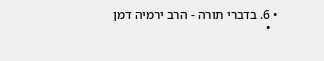• 6. בדברי תורה - הרב ירמיה דמן
  •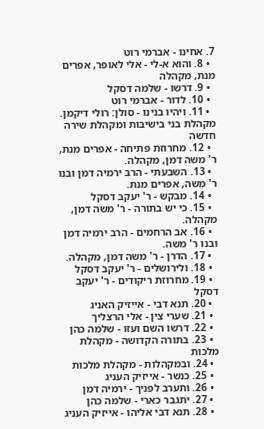7. אחינו - אברמי רוט
  • 8. והוא א-לי - אלי לאופר, אפרים מנת, מקהלה
  • 9. דרשו - שלמה דסקל
  • 10. לדור - אברמי רוט
  • 11. ויהיו בנינו - סולן: רולי דיקמן. מקהלת בני בישיבות ומקהלת שירה חדשה
  • 12. מחרוזת פתיחה - אפרים מנת, ר' משה דמן, מקהלה.
  • 13. השבעתי - הרב ירמיה דמן ובנו ר' משה, אפרים מנת.
  • 14. מבקש - ר' יעקב דסקל
  • 15. כי יש בתורה - ר' משה דמן, מקהלה.
  • 16. אב הרחמים - הרב ירמיה דמן ובנו ר' משה.
  • 17. הדרן - ר' משה דמן, מקהלה.
  • 18. ולירושלים - ר' יעקב דסקל
  • 19. מחרוזת ריקודים - ר' יעקב דסקל
  • 20. תנא דבי - אייזיק האניג
  • 21. שערי צין - אלי הרצליך
  • 22. דרשו השם ועזו - שלמה כהן
  • 23. בתורה הקדושה - מקהלת מלכות
  • 24. ובמקהלות - מקהלת מלכות
  • 25. כנשר - אייזיק העניג
  • 26. ותערב לפניך - ירמיה דמן
  • 27. יתגבר כארי - שלמה כהן
  • 28. תנא דבי אליהו - אייזיק העניג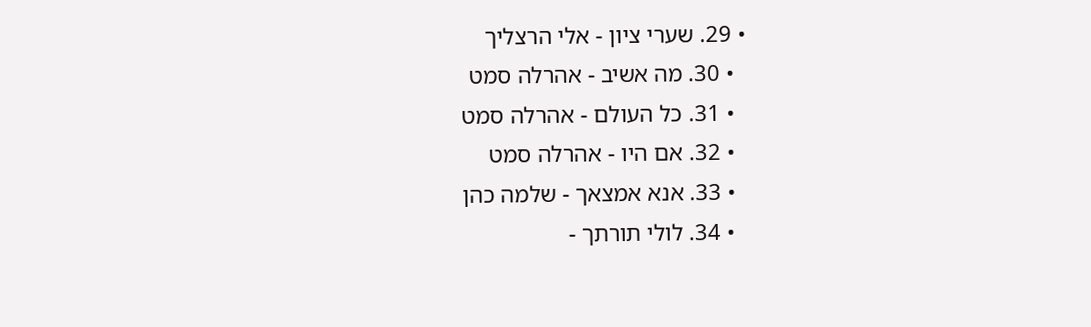• 29. שערי ציון - אלי הרצליך
  • 30. מה אשיב - אהרלה סמט
  • 31. כל העולם - אהרלה סמט
  • 32. אם היו - אהרלה סמט
  • 33. אנא אמצאך - שלמה כהן
  • 34. לולי תורתך -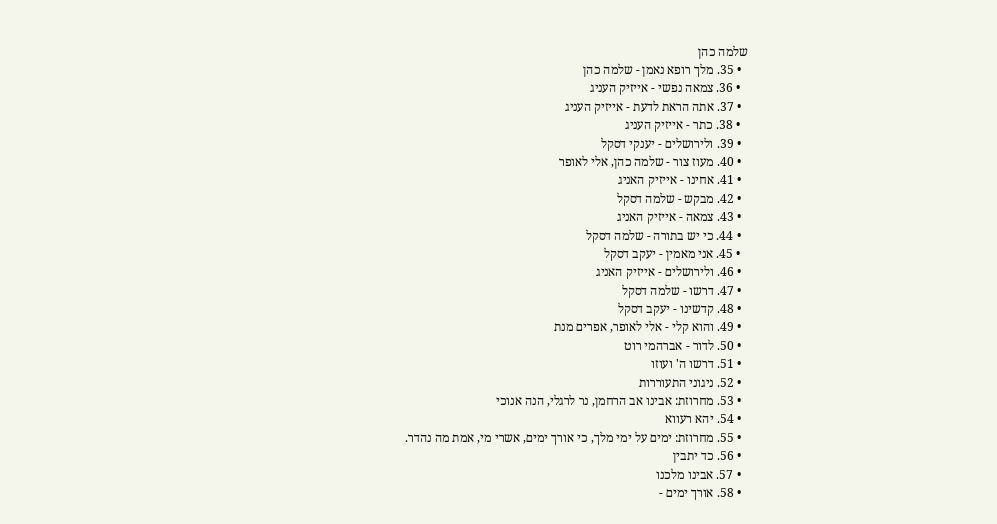שלמה כהן
  • 35. מלך רופא נאמן - שלמה כהן
  • 36. צמאה נפשי - אייזיק העניג
  • 37. אתה הראת לדעת - אייזיק העניג
  • 38. כתר - אייזיק העניג
  • 39. ולירושלים - יענקי דסקל
  • 40. מעוז צור - שלמה כהן, אלי לאופר
  • 41. אחינו - אייזיק האניג
  • 42. מבקש - שלמה דסקל
  • 43. צמאה - אייזיק האניג
  • 44. כי יש בתורה - שלמה דסקל
  • 45. אני מאמין - יעקב דסקל
  • 46. ולירושלים - אייזיק האניג
  • 47. דרשו - שלמה דסקל
  • 48. קדשינו - יעקב דסקל
  • 49. והוא קלי - אלי לאופר, אפרים מנת
  • 50. לדור - אברהמי רוט
  • 51. דרשו ה' ועוזו
  • 52. ניגוני התעוררות
  • 53. מחרוזת: אבינו אב הרחמן, נר לרגלי, הנה אנוכי
  • 54. יהא רעווא
  • 55. מחרוזת: ימים על ימי מלך, כי אורך ימים, אשרי מי, אמת מה נהדר.
  • 56. כד יתבין
  • 57. אבינו מלכנו
  • 58. אורך ימים -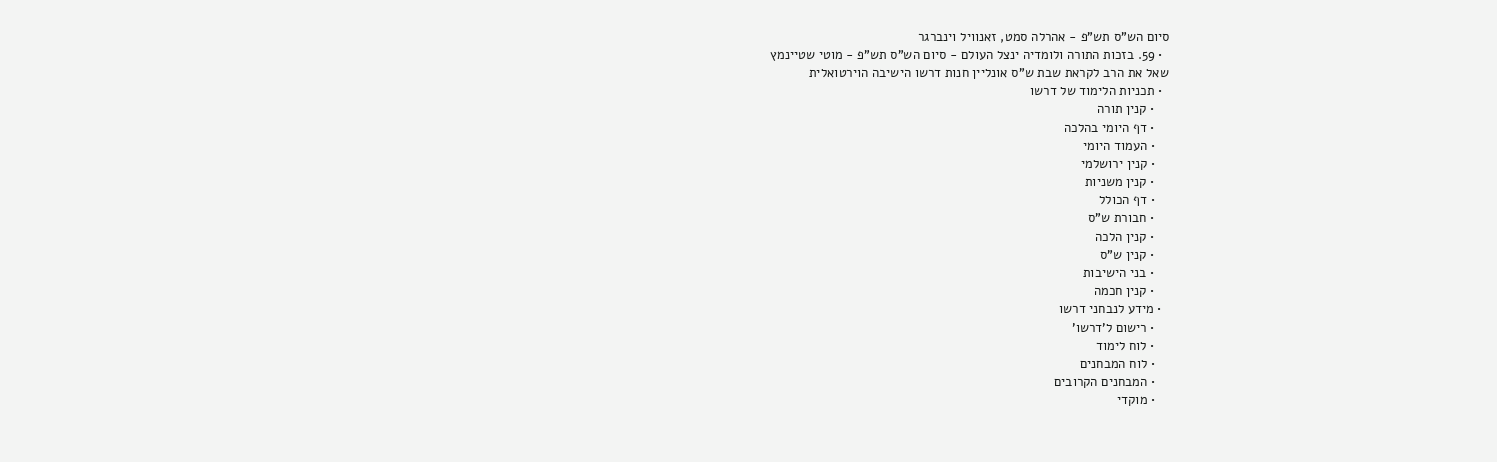סיום הש"ס תש"פ - אהרלה סמט, זאנוויל וינברגר
  • 59. בזכות התורה ולומדיה ינצל העולם - סיום הש"ס תש"פ - מוטי שטיינמץ
שאל את הרב לקראת שבת ש"ס אונליין חנות דרשו הישיבה הוירטואלית
  • תכניות הלימוד של דרשו
    • קנין תורה
    • דף היומי בהלכה
    • העמוד היומי
    • קנין ירושלמי
    • קנין משניות
    • דף הכולל
    • חבורת ש"ס
    • קנין הלכה
    • קנין ש"ס
    • בני הישיבות
    • קנין חכמה
  • מידע לנבחני דרשו
    • רישום ל'דרשו'
    • לוח לימוד
    • לוח המבחנים
    • המבחנים הקרובים
    • מוקדי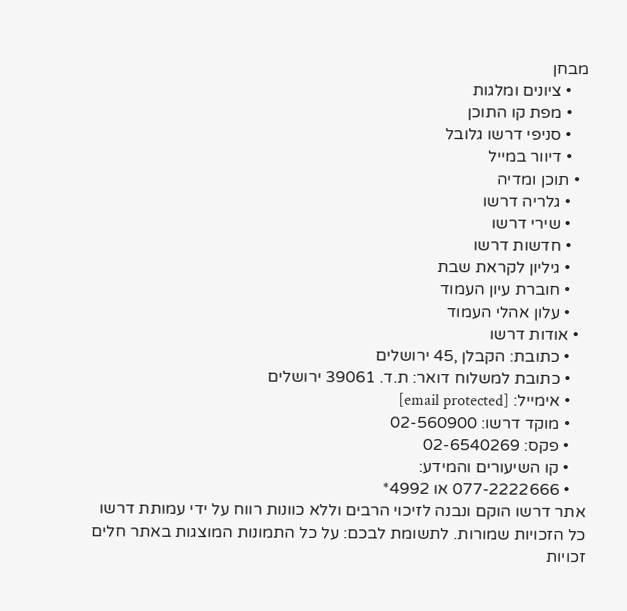מבחן
    • ציונים ומלגות
    • מפת קו התוכן
    • סניפי דרשו גלובל
    • דיוור במייל
  • תוכן ומדיה
    • גלריה דרשו
    • שירי דרשו
    • חדשות דרשו
    • גיליון לקראת שבת
    • חוברת עיון העמוד
    • עלון אהלי העמוד
  • אודות דרשו
    • כתובת: הקבלן ,45 ירושלים
    • כתובת למשלוח דואר: ת.ד. 39061 ירושלים
    • אימייל: [email protected]
    • מוקד דרשו: 02-560900
    • פקס: 02-6540269
    • קו השיעורים והמידע:
    • 077-2222666 או 4992*
אתר דרשו הוקם ונבנה לזיכוי הרבים וללא כוונות רווח על ידי עמותת דרשו
כל הזכויות שמורות. לתשומת לבכם: על כל התמונות המוצגות באתר חלים זכויות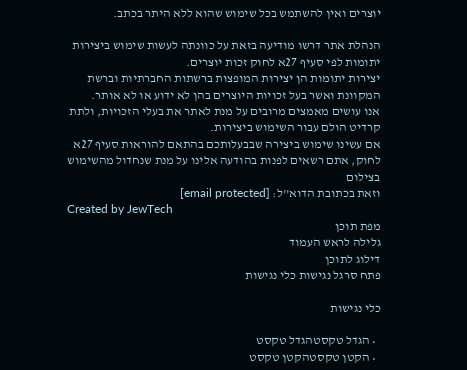יוצרים ואין להשתמש בכל שימוש שהוא ללא היתר בכתב.

הנהלת אתר דרשו מודיעה בזאת על כוונתה לעשות שימוש ביצירות יתומות לפי סעיף 27א לחוק זכות יוצרים.
יצירות יתומות הן יצירות המופצות ברשתות החברתיות וברשת המקוונת ואשר בעל זכויות היוצרים בהן לא ידוע או לא אותר.
אנו עושים מאמצים מרובים על מנת לאתר את בעלי הזכויות, ולתת קרדיט הולם עבור השימוש ביצירות.
אם עשינו שימוש ביצירה שבבעלותכם בהתאם להוראות סעיף 27א לחוק, אתם רשאים לפנות בהודעה אלינו על מנת שנחדול מהשימוש בצילום
וזאת בכתובת הדוא''ל: [email protected]
Created by JewTech
מפת תוכן
גלילה לראש העמוד
דילוג לתוכן
פתח סרגל נגישות כלי נגישות

כלי נגישות

  • הגדל טקסטהגדל טקסט
  • הקטן טקסטהקטן טקסט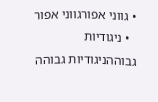• גווני אפורגווני אפור
  • ניגודיות גבוההניגודיות גבוהה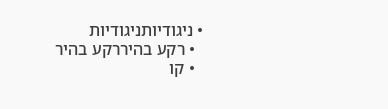• ניגודיותניגודיות
  • רקע בהיררקע בהיר
  • קו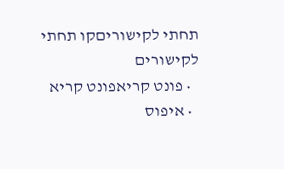תחתי לקישוריםקו תחתי לקישורים
  • פונט קריאפונט קריא
  • איפוס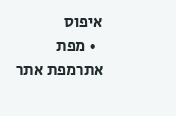איפוס
  • מפת אתרמפת אתר